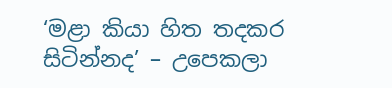‘මළා කියා හිත තදකර සිටින්නද’ – උපෙකලා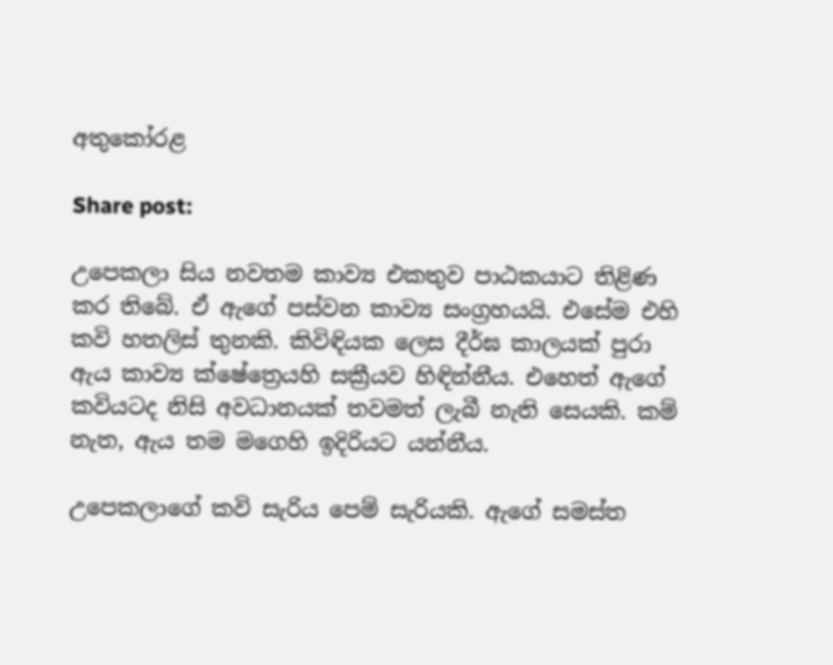අතුකෝරළ

Share post:

උපෙකලා සිය නවතම කාව්‍ය එකතුව පාඨකයාට තිළිණ කර තිබේ. ඒ ඇගේ පස්වන කාව්‍ය සංග්‍රහයයි. එසේම එහි කවි හතලිස් තුනකි. කිවිඳියක ලෙස දීර්ඝ කාලයක් පුරා ඇය කාව්‍ය ක්ෂේත්‍රෙයහි සක්‍රීයව හිඳින්නීය. එහෙත් ඇගේ කවියටද නිසි අවධානයක් තවමත් ලැබී නැති සෙයකි. කම් නැත, ඇය තම මගෙහි ඉදිරියට යන්නීය.

උපෙකලාගේ කවි සැරිය පෙම් සැරියකි. ඇගේ සමස්ත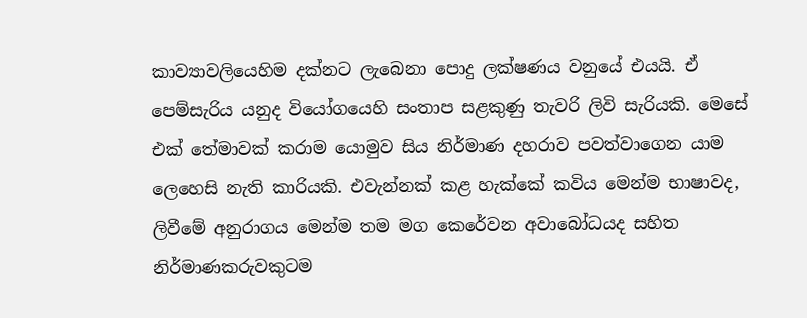කාව්‍යාවලියෙහිම දක්නට ලැබෙනා පොදු ලක්ෂණය වනුයේ එයයි. ඒ පෙම්සැරිය යනුද වියෝගයෙහි සංතාප සළකුණු තැවරි ලිවි සැරියකි. මෙසේ එක් තේමාවක් කරාම යොමුව සිය නිර්මාණ දහරාව පවත්වාගෙන යාම ලෙහෙසි නැති කාරියකි. එවැන්නක් කළ හැක්කේ කවිය මෙන්ම භාෂාවද, ලිවීමේ අනුරාගය මෙන්ම තම මග කෙරේවන අවාබෝධයද සහිත නිර්මාණකරුවකුටම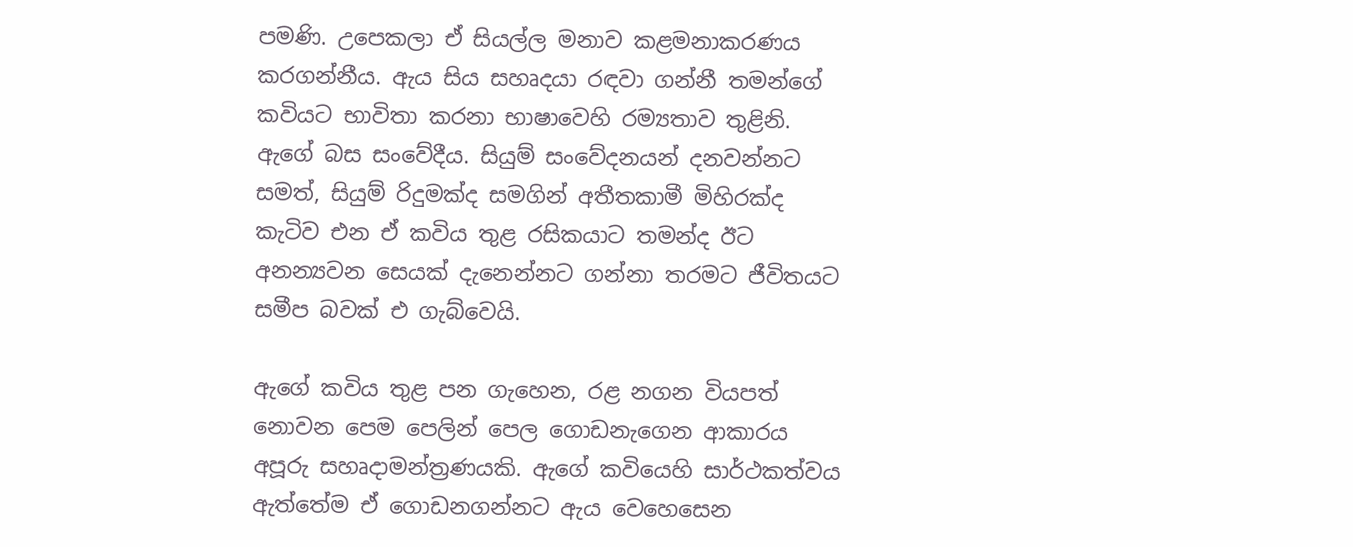පමණි. උපෙකලා ඒ සියල්ල මනාව කළමනාකරණය කරගන්නීය. ඇය සිය සහෘදයා රඳවා ගන්නී තමන්ගේ කවියට භාවිතා කරනා භාෂාවෙහි රම්‍යතාව තුළිනි. ඇගේ බස සංවේදීය. සියුම් සංවේදනයන් දනවන්නට සමත්, සියුම් රිදුමක්ද සමගින් අතීතකාමී මිහිරක්ද කැටිව එන ඒ කවිය තුළ රසිකයාට තමන්ද ඊට අනන්‍යවන සෙයක් දැනෙන්නට ගන්නා තරමට ජීවිතයට සමීප බවක් එ ගැබ්වෙයි.

ඇගේ කවිය තුළ පන ගැහෙන, රළ නගන වියපත් නොවන පෙම පෙලින් පෙල ගොඩනැගෙන ආකාරය අපූරු සහෘදාමන්ත්‍රණයකි. ඇගේ කවියෙහි සාර්ථකත්වය ඇත්තේම ඒ ගොඩනගන්නට ඇය වෙහෙසෙන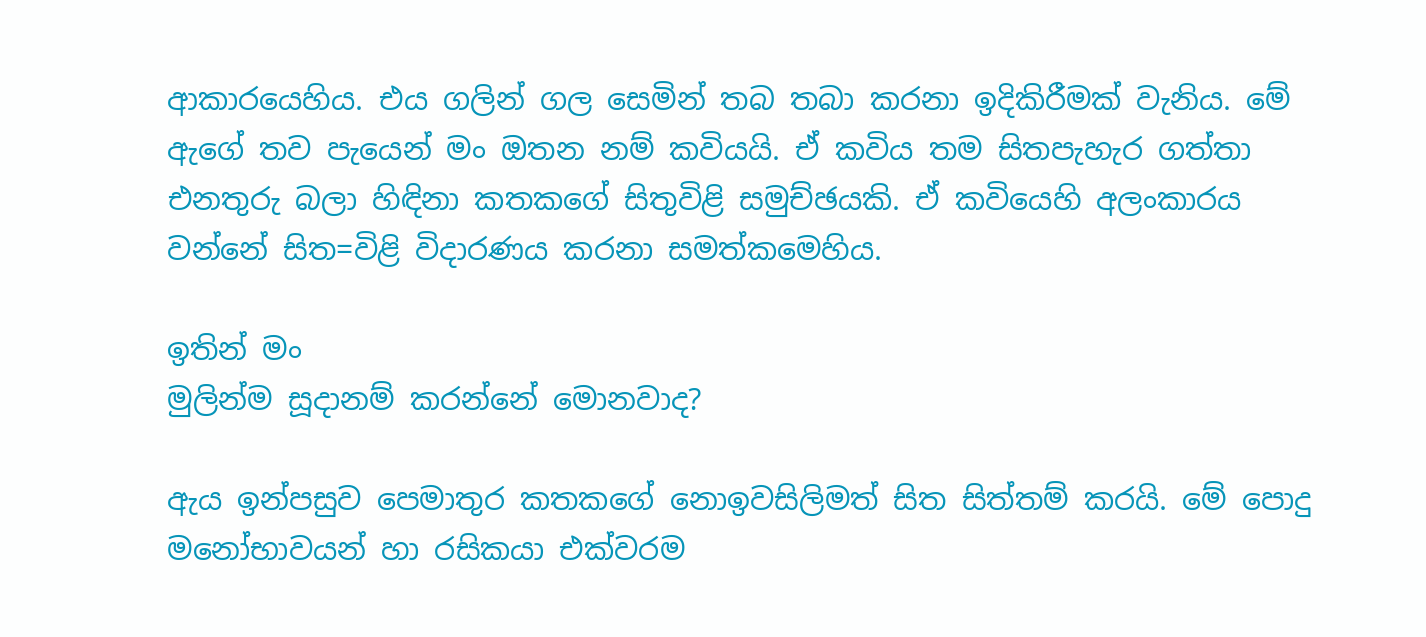ආකාරයෙහිය. එය ගලින් ගල සෙමින් තබ තබා කරනා ඉදිකිරීමක් වැනිය. මේ ඇගේ තව පැයෙන් මං ඔතන නම් කවියයි. ඒ කවිය තම සිතපැහැර ගත්තා එනතුරු බලා හිඳිනා කතකගේ සිතුවිළි සමුච්ඡයකි. ඒ කවියෙහි අලංකාරය වන්නේ සිත=විළි විදාරණය කරනා සමත්කමෙහිය.

ඉතින් මං
මුලින්ම ‍සූදානම් කරන්නේ මොනවාද?

ඇය ඉන්පසුව පෙමාතුර කතකගේ නොඉවසිලිමත් සිත සිත්තම් කරයි. මේ පොදු මනෝභාවයන් හා රසිකයා එක්වරම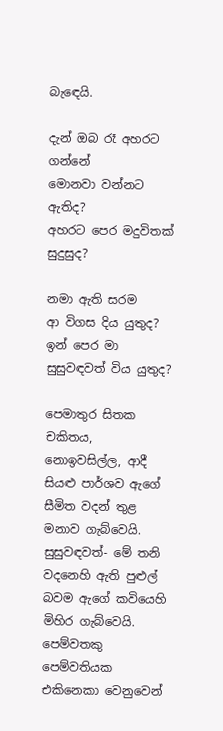බැඳෙයි.

දැන් ඔබ රෑ අහරට ගන්නේ
මොනවා වන්නට ඇතිද?
අහරට පෙර මදුවිතක් සුදුසුද?

නමා ඇති සරම
ආ විගස දිය යුතුද?
ඉන් පෙර මා සුසුවඳවත් විය යුතුද?

පෙමාතුර සිතක චකිතය, නොඉවසිල්ල, ආදී සියළු පාර්ශව ඇගේ සීමිත වදන් තුළ මනාව ගැබ්වෙයි. සුසුවඳවත්- මේ තනි වදනෙහි ඇති පුළුල් බවම ඇගේ කවියෙහි මිහිර ගැබ්වෙයි. පෙම්වතකු පෙම්වතියක එකිනෙකා වෙනුවෙන්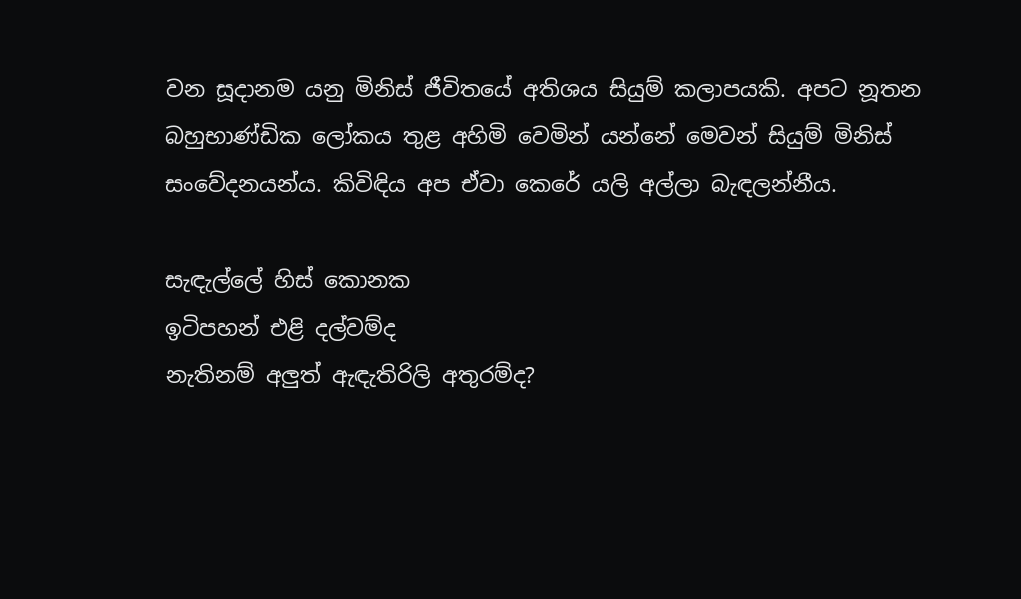වන සූදානම යනු මිනිස් ජීවිතයේ අතිශය සියුම් කලාපයකි. අපට නූතන බහුභාණ්ඩික ලෝකය තුළ අහිමි වෙමින් යන්නේ මෙවන් සියුම් මිනිස් සංවේදනයන්ය. කිවිඳිය අප ඒවා කෙරේ යලි අල්ලා බැඳලන්නීය.

සැඳැල්ලේ හිස් කොනක
ඉටිපහන් එළි දල්වම්ද
නැතිනම් අලුත් ඇඳැතිරිලි අතුරම්ද?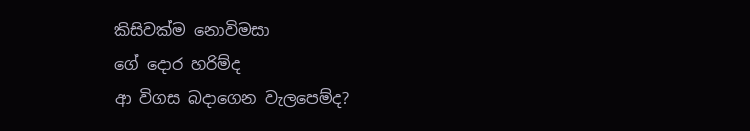කිසිවක්ම නොවිමසා
ගේ දොර හරිම්ද
ආ විගස බදාගෙන වැලපෙම්ද?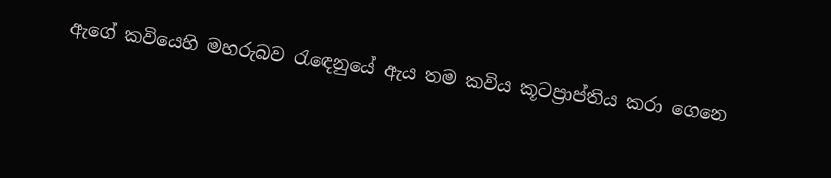ඇගේ කවියෙහි මහරුබව රැඳෙනුයේ ඇය තම කවිය කූටප්‍රාප්තිය කරා ගෙනෙ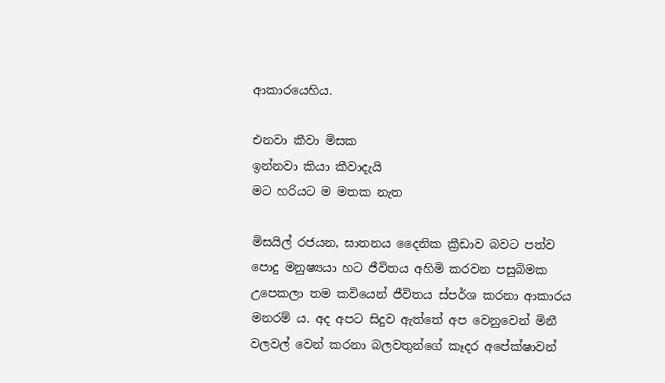ආකාරයෙහිය.

එනවා කීවා මිසක
ඉන්නවා කියා කීවාදැයි
මට හරියට ම මතක නැත

මිසයිල් රජයන, ඝාතනය දෛනික ක්‍රීඩාව බවට පත්ව පොදු මනුෂ්‍යයා හට ජීවිතය අහිමි කරවන පසුබිමක උපෙකලා තම කවියෙන් ජීවිතය ස්පර්ශ කරනා ආකාරය මනරම් ය. අද අපට සිදුව ඇත්තේ අප වෙනුවෙන් මිනී වලවල් වෙන් කරනා බලවතුන්ගේ කෑදර අපේක්ෂාවන්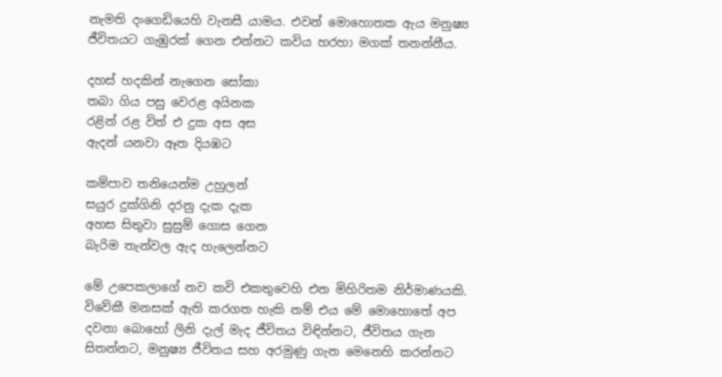නැමති දංගෙඩියෙහි වැනසී යාමය. එවන් මොහොතක ඇය මනුෂ්‍ය ජීවිතයට ගැඹුරක් ගෙන එන්නට කවිය හරහා මගක් තනන්නීය.

දහස් හදකින් නැගෙන සෝකා
තබා ගිය පසු වෙරළ අයිනක
රළින් රළ විත් එ දුක අස අස
ඇදන් යනවා ඈත දියඹට

කම්පාව තනියෙන්ම උහුලන්
සයුර දුක්ගිනි දරනු දැක දැක
අහස සිතුවා සුසුම් ගොස ගෙන
බැරිම තැන්වල ඇද හැලෙන්නට

මේ උපෙකලාගේ නව කවි එකතුවෙහි එන මිහිරිතම නිර්මාණයකි. විවේකී මනසක් ඇති කරගත හැකි නම් එය මේ මොහොතේ අප දවනා බොහෝ ලිනි දැල් මැද ජීවිතය විඳින්නට, ජීවිතය ගැන සිතන්නට, මනුෂ්‍ය ජීවිතය සහ අරමුණු ගැන මෙනෙහි කරන්නට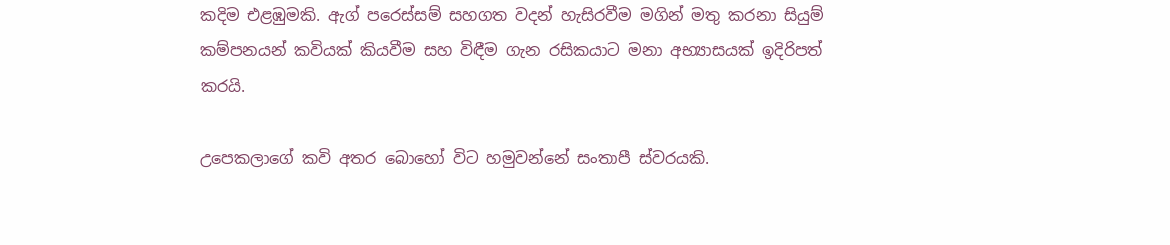කදිම එළඹුමකි. ඇග් පරෙස්සම් සහගත වදන් හැසිරවීම මගින් මතු කරනා සියුම් කම්පනයන් කවියක් කියවීම සහ විඳීම ගැන රසිකයාට මනා අභ්‍යාසයක් ඉදිරිපත් කරයි.

උපෙකලාගේ කවි අතර බොහෝ විට හමුවන්නේ සංතාපී ස්වරයකි.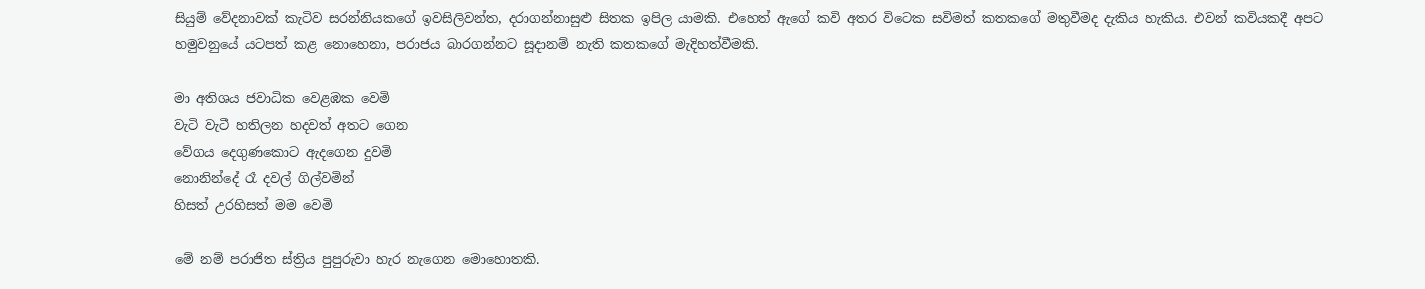සියුම් වේදනාවක් කැටිව සරන්නියකගේ ඉවසිලිවන්ත, දරාගන්නාසුළු සිතක ඉපිල යාමකි. එහෙත් ඇගේ කවි අතර විටෙක සවිමත් කතකගේ මතුවීමද දැකිය හැකිය. එවන් කවියකදී අපට හමුවනුයේ යටපත් කළ නොහෙනා, පරාජය බාරගන්නට සූදානම් නැති කතකගේ මැදිහත්වීමකි.

මා අතිශය ජවාධික වෙළඹක වෙමි
වැටි වැටී හතිලන හදවත් අතට ගෙන
වේගය දෙගුණකොට ඇදගෙන දුවමි
නොනින්දේ රෑ දවල් ගිල්වමින්
හිසත් උරහිසත් මම වෙමි

මේ නම් පරාජිත ස්ත්‍රිය පුපුරුවා හැර නැගෙන මොහොතකි.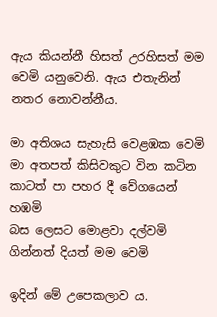ඇය කියන්නී හිසත් උරහිසත් මම වෙමි යනුවෙනි. ඇය එතැනින් නතර නොවන්නීය.

මා අතිශය සැහැසි වෙළඹක වෙමි
මා අතපත් කිසිවකුට වින කටින
කාටත් පා පහර දී වේගයෙන් හඹමි
බස ලෙසට මොළවා දල්වමි
ගින්නත් දියත් මම වෙමි

ඉදින් මේ උපෙකලාව ය.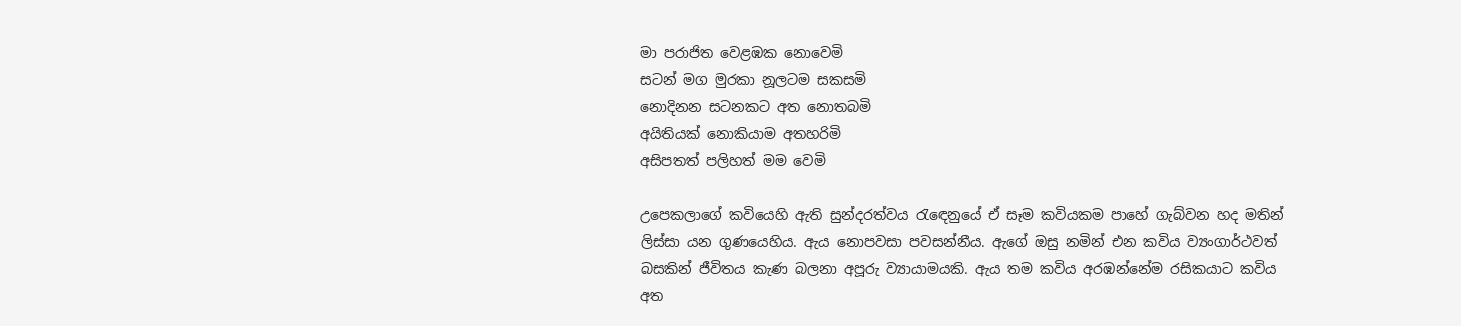මා පරාජිත වෙළඹක නොවෙමි
සටන් මග මුරකා නූලටම සකසමි
නොදිනන සටනකට අත නොතබමි
අයිතියක් නොකියාම අතහරිමි
අසිපතත් පලිහත් මම වෙමි

උපෙකලාගේ කවියෙහි ඇති සුන්දරත්වය රැඳෙනුයේ ඒ සෑම කවියකම පාහේ ගැබ්වන හද මතින් ලිස්සා යන ගුණයෙහිය. ඇය නොපවසා පවසන්නීය. ඇගේ ඔසු නමින් එන කවිය ව්‍යංගාර්ථවත් බසකින් ජීවිතය කැණ බලනා අපූරු ව්‍යායාමයකි. ඇය තම කවිය අරඹන්නේම රසිකයාට කවිය අත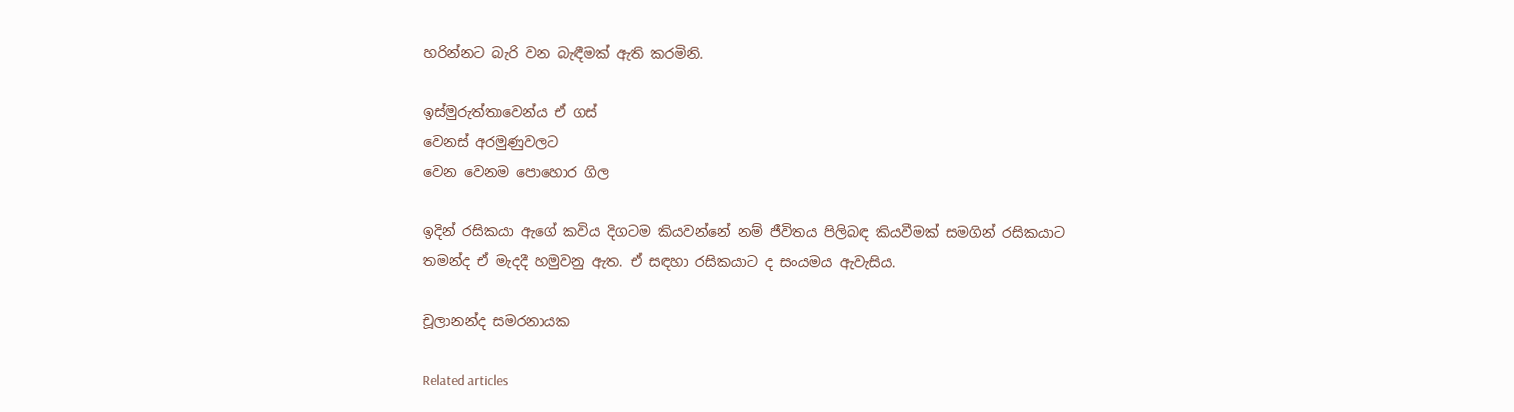හරින්නට බැරි වන බැඳීමක් ඇති කරමිනි.

ඉස්මුරුත්තාවෙන්ය ඒ ගස්
වෙනස් අරමුණුවලට
වෙන වෙනම පොහොර ගිල

ඉදින් රසිකයා ඇගේ කවිය දිගටම කියවන්නේ නම් ජීවිතය පිලිබඳ කියවීමක් සමගින් රසිකයාට තමන්ද ඒ මැදදී හමුවනු ඇත. ඒ සඳහා රසිකයාට ද සංයමය ඇවැසිය.

චූලානන්ද සමරනායක

Related articles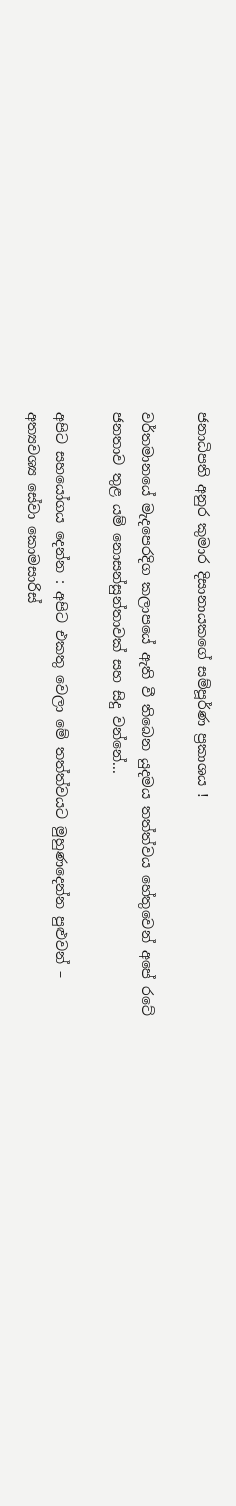ජනාධිපති අනුර කුමාර දිසානායකගේ සම්පූර්ණ ප්‍රකාශය !

වර්තමානයේ මැදපෙරදිග කලාපයේ ඇති වී තිබෙන යුදමය තත්ත්වය හේතුවෙන් අපේ රටේ ජනතාව තුළ යම් නොසන්සුන්තාවක් සහ සිදු වන්නේ...

අපිට සහයෝගය දෙන්න : අපිට එකතු වෙලා මේ තත්ත්වයට මුහුණදෙන්න පුළුවන් – අත්‍යවශ්‍ය සේවා කොමසාරිස්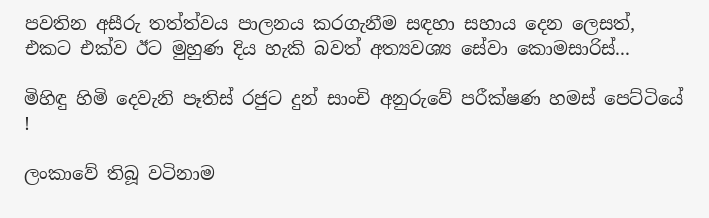පවතින අසීරු තත්ත්වය පාලනය කරගැනීම සඳහා සහාය දෙන ලෙසත්, එකට එක්ව ඊට මුහුණ දිය හැකි බවත් අත්‍යවශ්‍ය සේවා කොමසාරිස්...

මිහිඳු හිමි දෙවැනි පෑතිස් රජුට දුන් සාංචි අනුරුවේ පරීක්ෂණ හමස් පෙට්ටියේ !

ලංකාවේ තිබූ වටිනාම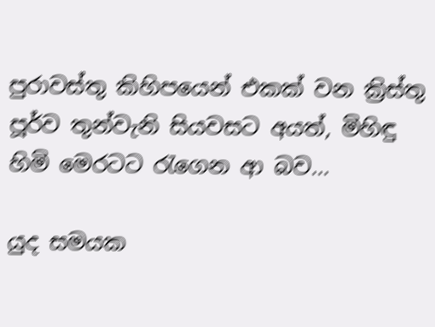පුරාවස්තු කිහිපයෙන් එකක් වන ක්‍රිස්තු පූර්ව තුන්වැනි සියවසට අයත්, මිහිඳු හිමි මෙරටට රැගෙන ආ බව...

යුද සමයක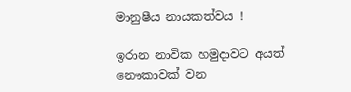මානුෂීය නායකත්වය !

ඉරාන නාවික හමුදාවට අයත් නෞකාවක් වන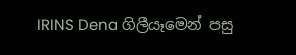IRINS Dena ගිලීයෑමෙන් පසු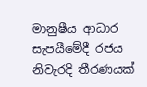මානුෂීය ආධාර සැපයීමේදී රජය නිවැරදි තීරණයක්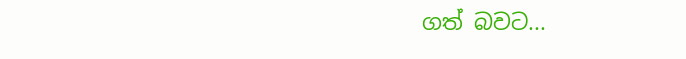ගත් බවට...